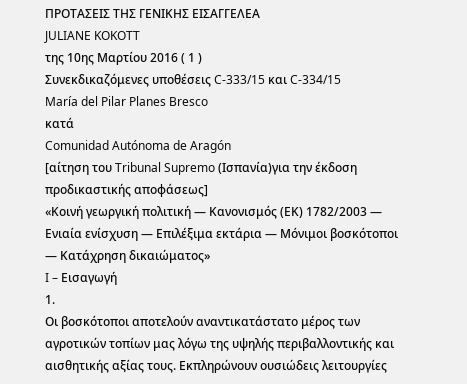ΠΡΟΤΑΣΕΙΣ ΤΗΣ ΓΕΝΙΚΗΣ ΕΙΣΑΓΓΕΛΕΑ
JULIANE KOKOTT
της 10ης Μαρτίου 2016 ( 1 )
Συνεκδικαζόμενες υποθέσεις C‑333/15 και C‑334/15
María del Pilar Planes Bresco
κατά
Comunidad Autónoma de Aragón
[αίτηση του Tribunal Supremo (Ισπανία)για την έκδοση προδικαστικής αποφάσεως]
«Κοινή γεωργική πολιτική — Κανονισμός (ΕΚ) 1782/2003 — Ενιαία ενίσχυση — Επιλέξιμα εκτάρια — Μόνιμοι βοσκότοποι — Κατάχρηση δικαιώματος»
I – Εισαγωγή
1.
Οι βοσκότοποι αποτελούν αναντικατάστατο μέρος των αγροτικών τοπίων μας λόγω της υψηλής περιβαλλοντικής και αισθητικής αξίας τους. Εκπληρώνουν ουσιώδεις λειτουργίες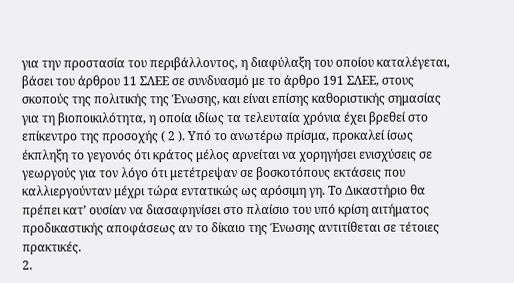για την προστασία του περιβάλλοντος, η διαφύλαξη του οποίου καταλέγεται, βάσει του άρθρου 11 ΣΛΕΕ σε συνδυασμό με το άρθρο 191 ΣΛΕΕ, στους σκοπούς της πολιτικής της Ένωσης, και είναι επίσης καθοριστικής σημασίας για τη βιοποικιλότητα, η οποία ιδίως τα τελευταία χρόνια έχει βρεθεί στο επίκεντρο της προσοχής ( 2 ). Υπό το ανωτέρω πρίσμα, προκαλεί ίσως έκπληξη το γεγονός ότι κράτος μέλος αρνείται να χορηγήσει ενισχύσεις σε γεωργούς για τον λόγο ότι μετέτρεψαν σε βοσκοτόπους εκτάσεις που καλλιεργούνταν μέχρι τώρα εντατικώς ως αρόσιμη γη. Το Δικαστήριο θα πρέπει κατ’ ουσίαν να διασαφηνίσει στο πλαίσιο του υπό κρίση αιτήματος προδικαστικής αποφάσεως αν το δίκαιο της Ένωσης αντιτίθεται σε τέτοιες πρακτικές.
2.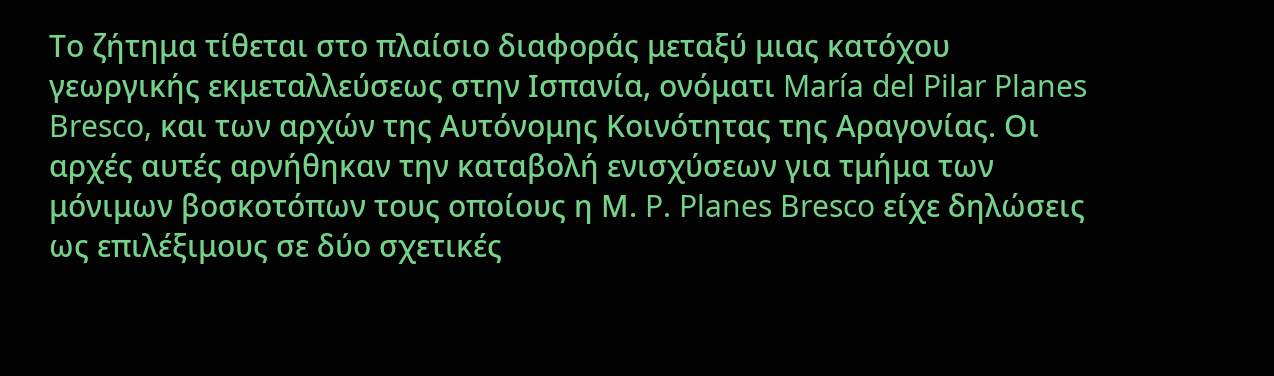Το ζήτημα τίθεται στο πλαίσιο διαφοράς μεταξύ μιας κατόχου γεωργικής εκμεταλλεύσεως στην Ισπανία, ονόματι María del Pilar Planes Bresco, και των αρχών της Αυτόνομης Κοινότητας της Αραγονίας. Οι αρχές αυτές αρνήθηκαν την καταβολή ενισχύσεων για τμήμα των μόνιμων βοσκοτόπων τους οποίους η Μ. P. Planes Bresco είχε δηλώσεις ως επιλέξιμους σε δύο σχετικές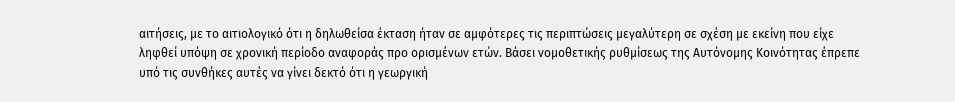αιτήσεις, με το αιτιολογικό ότι η δηλωθείσα έκταση ήταν σε αμφότερες τις περιπτώσεις μεγαλύτερη σε σχέση με εκείνη που είχε ληφθεί υπόψη σε χρονική περίοδο αναφοράς προ ορισμένων ετών. Βάσει νομοθετικής ρυθμίσεως της Αυτόνομης Κοινότητας έπρεπε υπό τις συνθήκες αυτές να γίνει δεκτό ότι η γεωργική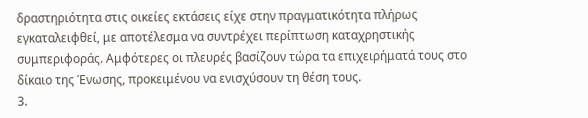δραστηριότητα στις οικείες εκτάσεις είχε στην πραγματικότητα πλήρως εγκαταλειφθεί, με αποτέλεσμα να συντρέχει περίπτωση καταχρηστικής συμπεριφοράς. Αμφότερες οι πλευρές βασίζουν τώρα τα επιχειρήματά τους στο δίκαιο της Ένωσης, προκειμένου να ενισχύσουν τη θέση τους.
3.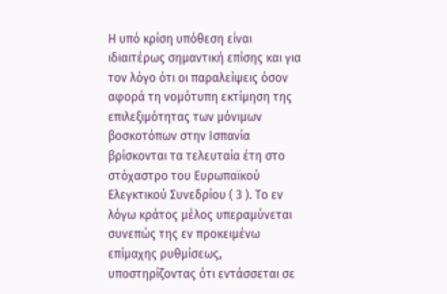Η υπό κρίση υπόθεση είναι ιδιαιτέρως σημαντική επίσης και για τον λόγο ότι οι παραλείψεις όσον αφορά τη νομότυπη εκτίμηση της επιλεξιμότητας των μόνιμων βοσκοτόπων στην Ισπανία βρίσκονται τα τελευταία έτη στο στόχαστρο του Ευρωπαϊκού Ελεγκτικού Συνεδρίου ( 3 ). Το εν λόγω κράτος μέλος υπεραμύνεται συνεπώς της εν προκειμένω επίμαχης ρυθμίσεως, υποστηρίζοντας ότι εντάσσεται σε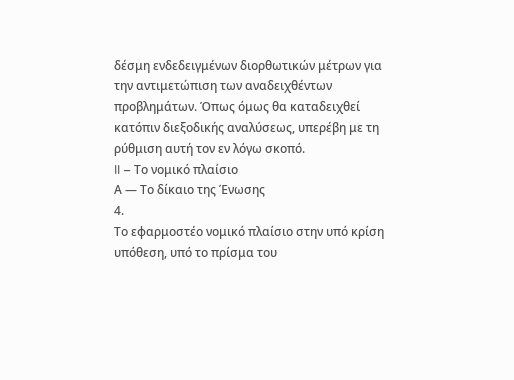δέσμη ενδεδειγμένων διορθωτικών μέτρων για την αντιμετώπιση των αναδειχθέντων προβλημάτων. Όπως όμως θα καταδειχθεί κατόπιν διεξοδικής αναλύσεως, υπερέβη με τη ρύθμιση αυτή τον εν λόγω σκοπό.
II – Το νομικό πλαίσιο
Α — Το δίκαιο της Ένωσης
4.
Το εφαρμοστέο νομικό πλαίσιο στην υπό κρίση υπόθεση, υπό το πρίσμα του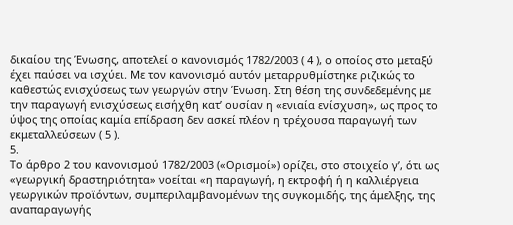δικαίου της Ένωσης, αποτελεί ο κανονισμός 1782/2003 ( 4 ), ο οποίος στο μεταξύ έχει παύσει να ισχύει. Με τον κανονισμό αυτόν μεταρρυθμίστηκε ριζικώς το καθεστώς ενισχύσεως των γεωργών στην Ένωση. Στη θέση της συνδεδεμένης με την παραγωγή ενισχύσεως εισήχθη κατ’ ουσίαν η «ενιαία ενίσχυση», ως προς το ύψος της οποίας καμία επίδραση δεν ασκεί πλέον η τρέχουσα παραγωγή των εκμεταλλεύσεων ( 5 ).
5.
Το άρθρο 2 του κανονισμού 1782/2003 («Ορισμοί») ορίζει, στο στοιχείο γʹ, ότι ως «γεωργική δραστηριότητα» νοείται «η παραγωγή, η εκτροφή ή η καλλιέργεια γεωργικών προϊόντων, συμπεριλαμβανομένων της συγκομιδής, της άμελξης, της αναπαραγωγής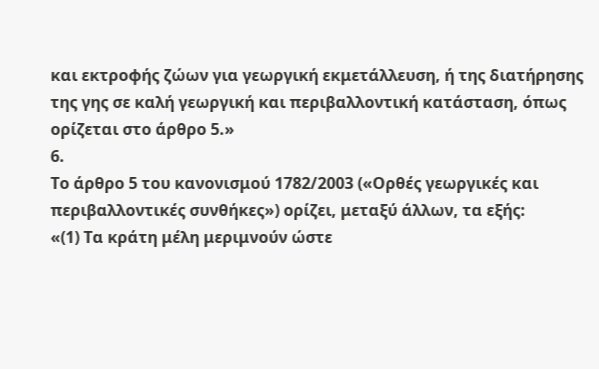και εκτροφής ζώων για γεωργική εκμετάλλευση, ή της διατήρησης της γης σε καλή γεωργική και περιβαλλοντική κατάσταση, όπως ορίζεται στο άρθρο 5.»
6.
Το άρθρο 5 του κανονισμού 1782/2003 («Ορθές γεωργικές και περιβαλλοντικές συνθήκες») ορίζει, μεταξύ άλλων, τα εξής:
«(1) Τα κράτη μέλη μεριμνούν ώστε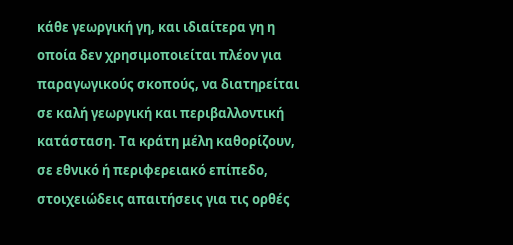κάθε γεωργική γη, και ιδιαίτερα γη η οποία δεν χρησιμοποιείται πλέον για παραγωγικούς σκοπούς, να διατηρείται σε καλή γεωργική και περιβαλλοντική κατάσταση. Τα κράτη μέλη καθορίζουν, σε εθνικό ή περιφερειακό επίπεδο, στοιχειώδεις απαιτήσεις για τις ορθές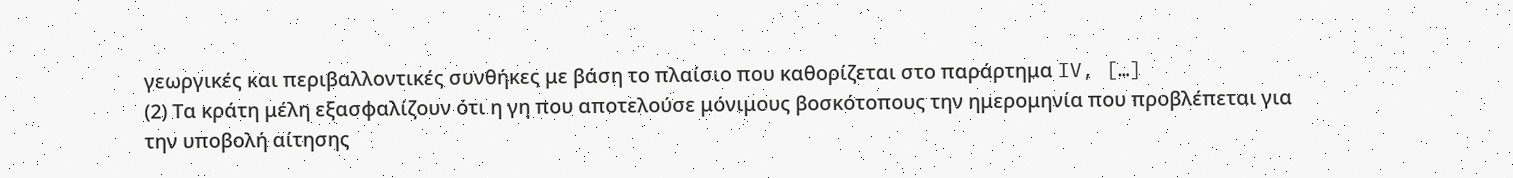γεωργικές και περιβαλλοντικές συνθήκες με βάση το πλαίσιο που καθορίζεται στο παράρτημα IV, […]
(2) Τα κράτη μέλη εξασφαλίζουν ότι η γη που αποτελούσε μόνιμους βοσκότοπους την ημερομηνία που προβλέπεται για την υποβολή αίτησης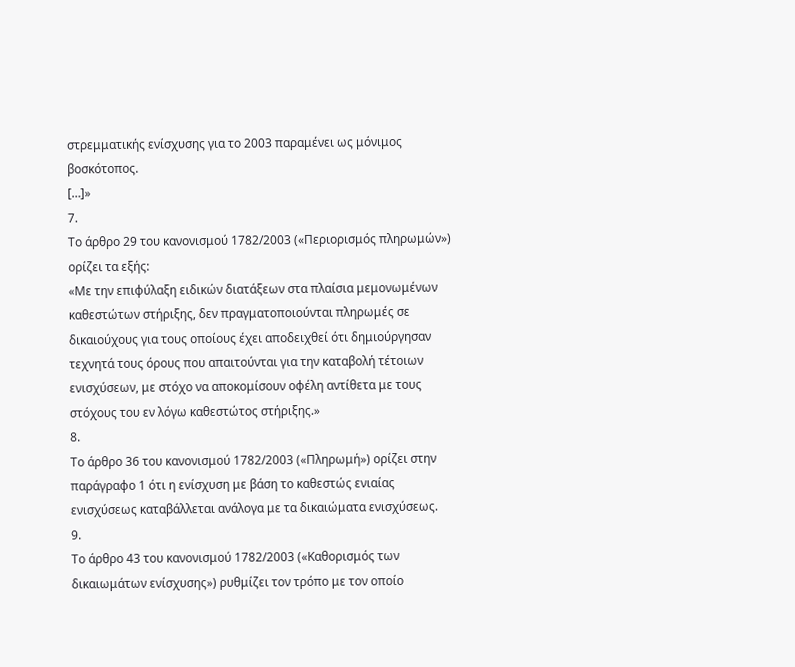στρεμματικής ενίσχυσης για το 2003 παραμένει ως μόνιμος βοσκότοπος.
[…]»
7.
Το άρθρο 29 του κανονισμού 1782/2003 («Περιορισμός πληρωμών») ορίζει τα εξής:
«Με την επιφύλαξη ειδικών διατάξεων στα πλαίσια μεμονωμένων καθεστώτων στήριξης, δεν πραγματοποιούνται πληρωμές σε δικαιούχους για τους οποίους έχει αποδειχθεί ότι δημιούργησαν τεχνητά τους όρους που απαιτούνται για την καταβολή τέτοιων ενισχύσεων, με στόχο να αποκομίσουν οφέλη αντίθετα με τους στόχους του εν λόγω καθεστώτος στήριξης.»
8.
Το άρθρο 36 του κανονισμού 1782/2003 («Πληρωμή») ορίζει στην παράγραφο 1 ότι η ενίσχυση με βάση το καθεστώς ενιαίας ενισχύσεως καταβάλλεται ανάλογα με τα δικαιώματα ενισχύσεως.
9.
Το άρθρο 43 του κανονισμού 1782/2003 («Καθορισμός των δικαιωμάτων ενίσχυσης») ρυθμίζει τον τρόπο με τον οποίο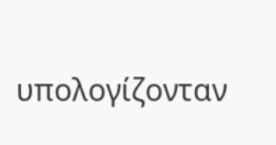υπολογίζονταν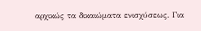αρχικώς τα δικαιώματα ενισχύσεως. Για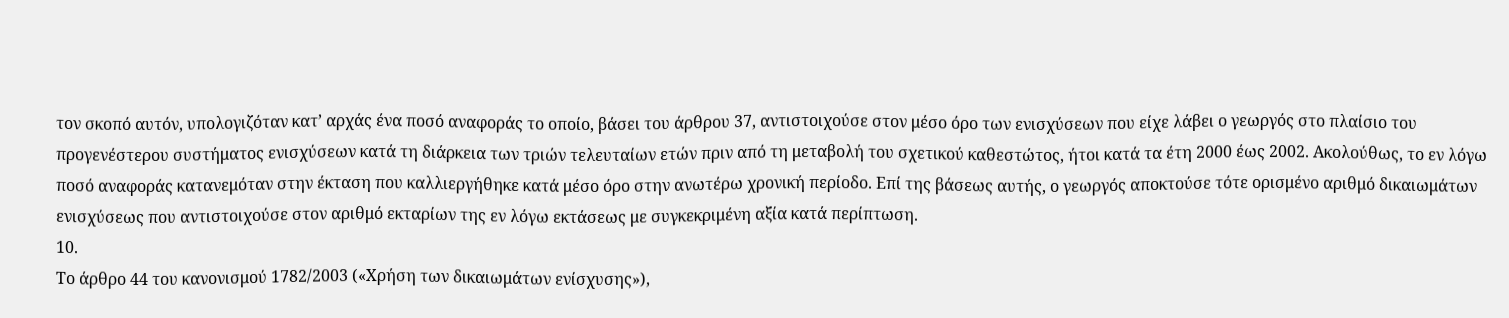τον σκοπό αυτόν, υπολογιζόταν κατ’ αρχάς ένα ποσό αναφοράς το οποίο, βάσει του άρθρου 37, αντιστοιχούσε στον μέσο όρο των ενισχύσεων που είχε λάβει ο γεωργός στο πλαίσιο του προγενέστερου συστήματος ενισχύσεων κατά τη διάρκεια των τριών τελευταίων ετών πριν από τη μεταβολή του σχετικού καθεστώτος, ήτοι κατά τα έτη 2000 έως 2002. Ακολούθως, το εν λόγω ποσό αναφοράς κατανεμόταν στην έκταση που καλλιεργήθηκε κατά μέσο όρο στην ανωτέρω χρονική περίοδο. Επί της βάσεως αυτής, ο γεωργός αποκτούσε τότε ορισμένο αριθμό δικαιωμάτων ενισχύσεως που αντιστοιχούσε στον αριθμό εκταρίων της εν λόγω εκτάσεως με συγκεκριμένη αξία κατά περίπτωση.
10.
Το άρθρο 44 του κανονισμού 1782/2003 («Χρήση των δικαιωμάτων ενίσχυσης»),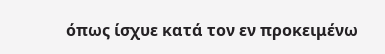όπως ίσχυε κατά τον εν προκειμένω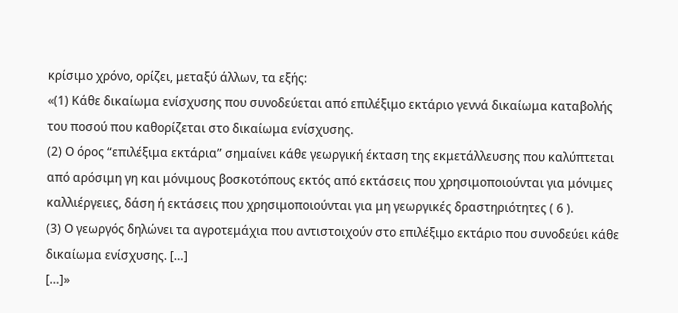κρίσιμο χρόνο, ορίζει, μεταξύ άλλων, τα εξής:
«(1) Κάθε δικαίωμα ενίσχυσης που συνοδεύεται από επιλέξιμο εκτάριο γεννά δικαίωμα καταβολής του ποσού που καθορίζεται στο δικαίωμα ενίσχυσης.
(2) Ο όρος “επιλέξιμα εκτάρια” σημαίνει κάθε γεωργική έκταση της εκμετάλλευσης που καλύπτεται από αρόσιμη γη και μόνιμους βοσκοτόπους εκτός από εκτάσεις που χρησιμοποιούνται για μόνιμες καλλιέργειες, δάση ή εκτάσεις που χρησιμοποιούνται για μη γεωργικές δραστηριότητες ( 6 ).
(3) Ο γεωργός δηλώνει τα αγροτεμάχια που αντιστοιχούν στο επιλέξιμο εκτάριο που συνοδεύει κάθε δικαίωμα ενίσχυσης. […]
[…]»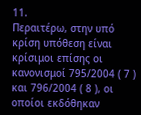11.
Περαιτέρω, στην υπό κρίση υπόθεση είναι κρίσιμοι επίσης οι κανονισμοί 795/2004 ( 7 ) και 796/2004 ( 8 ), οι οποίοι εκδόθηκαν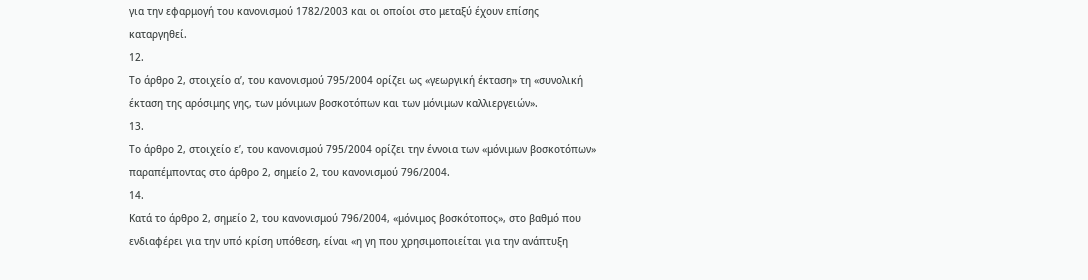για την εφαρμογή του κανονισμού 1782/2003 και οι οποίοι στο μεταξύ έχουν επίσης καταργηθεί.
12.
Το άρθρο 2, στοιχείο αʹ, του κανονισμού 795/2004 ορίζει ως «γεωργική έκταση» τη «συνολική έκταση της αρόσιμης γης, των μόνιμων βοσκοτόπων και των μόνιμων καλλιεργειών».
13.
Το άρθρο 2, στοιχείο εʹ, του κανονισμού 795/2004 ορίζει την έννοια των «μόνιμων βοσκοτόπων» παραπέμποντας στο άρθρο 2, σημείο 2, του κανονισμού 796/2004.
14.
Κατά το άρθρο 2, σημείο 2, του κανονισμού 796/2004, «μόνιμος βοσκότοπος», στο βαθμό που ενδιαφέρει για την υπό κρίση υπόθεση, είναι «η γη που χρησιμοποιείται για την ανάπτυξη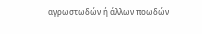αγρωστωδών ή άλλων ποωδών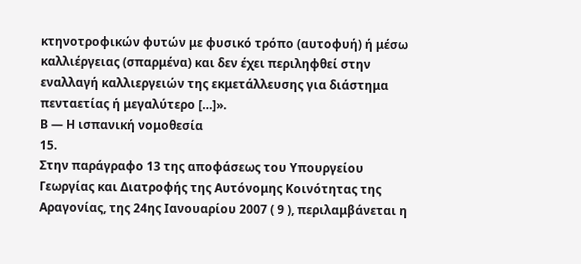κτηνοτροφικών φυτών με φυσικό τρόπο (αυτοφυή) ή μέσω καλλιέργειας (σπαρμένα) και δεν έχει περιληφθεί στην εναλλαγή καλλιεργειών της εκμετάλλευσης για διάστημα πενταετίας ή μεγαλύτερο […]».
Β — Η ισπανική νομοθεσία
15.
Στην παράγραφο 13 της αποφάσεως του Υπουργείου Γεωργίας και Διατροφής της Αυτόνομης Κοινότητας της Αραγονίας, της 24ης Ιανουαρίου 2007 ( 9 ), περιλαμβάνεται η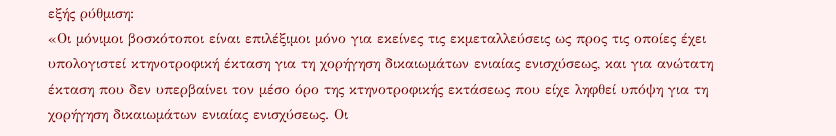εξής ρύθμιση:
«Οι μόνιμοι βοσκότοποι είναι επιλέξιμοι μόνο για εκείνες τις εκμεταλλεύσεις ως προς τις οποίες έχει υπολογιστεί κτηνοτροφική έκταση για τη χορήγηση δικαιωμάτων ενιαίας ενισχύσεως, και για ανώτατη έκταση που δεν υπερβαίνει τον μέσο όρο της κτηνοτροφικής εκτάσεως που είχε ληφθεί υπόψη για τη χορήγηση δικαιωμάτων ενιαίας ενισχύσεως. Οι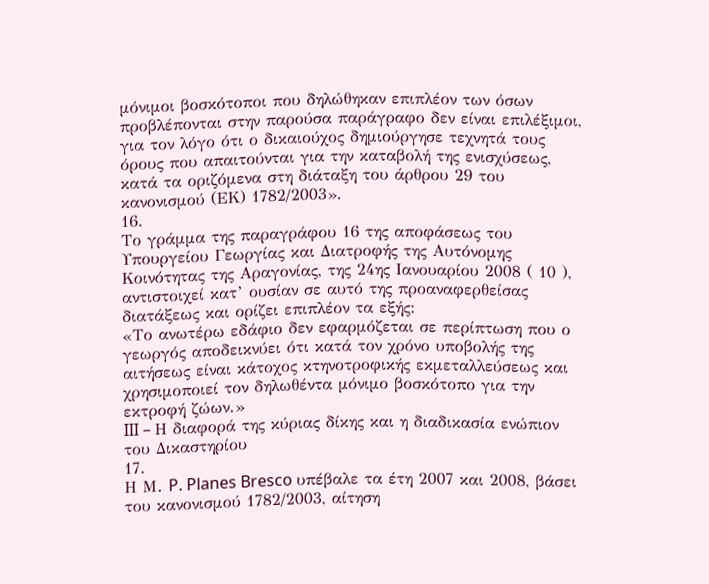μόνιμοι βοσκότοποι που δηλώθηκαν επιπλέον των όσων προβλέπονται στην παρούσα παράγραφο δεν είναι επιλέξιμοι, για τον λόγο ότι ο δικαιούχος δημιούργησε τεχνητά τους όρους που απαιτούνται για την καταβολή της ενισχύσεως, κατά τα οριζόμενα στη διάταξη του άρθρου 29 του κανονισμού (ΕΚ) 1782/2003».
16.
Το γράμμα της παραγράφου 16 της αποφάσεως του Υπουργείου Γεωργίας και Διατροφής της Αυτόνομης Κοινότητας της Αραγονίας, της 24ης Ιανουαρίου 2008 ( 10 ), αντιστοιχεί κατ’ ουσίαν σε αυτό της προαναφερθείσας διατάξεως και ορίζει επιπλέον τα εξής:
«Το ανωτέρω εδάφιο δεν εφαρμόζεται σε περίπτωση που ο γεωργός αποδεικνύει ότι κατά τον χρόνο υποβολής της αιτήσεως είναι κάτοχος κτηνοτροφικής εκμεταλλεύσεως και χρησιμοποιεί τον δηλωθέντα μόνιμο βοσκότοπο για την εκτροφή ζώων.»
III – Η διαφορά της κύριας δίκης και η διαδικασία ενώπιον του Δικαστηρίου
17.
Η Μ. P. Planes Bresco υπέβαλε τα έτη 2007 και 2008, βάσει του κανονισμού 1782/2003, αίτηση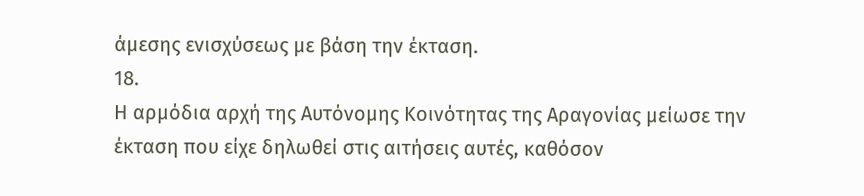άμεσης ενισχύσεως με βάση την έκταση.
18.
Η αρμόδια αρχή της Αυτόνομης Κοινότητας της Αραγονίας μείωσε την έκταση που είχε δηλωθεί στις αιτήσεις αυτές, καθόσον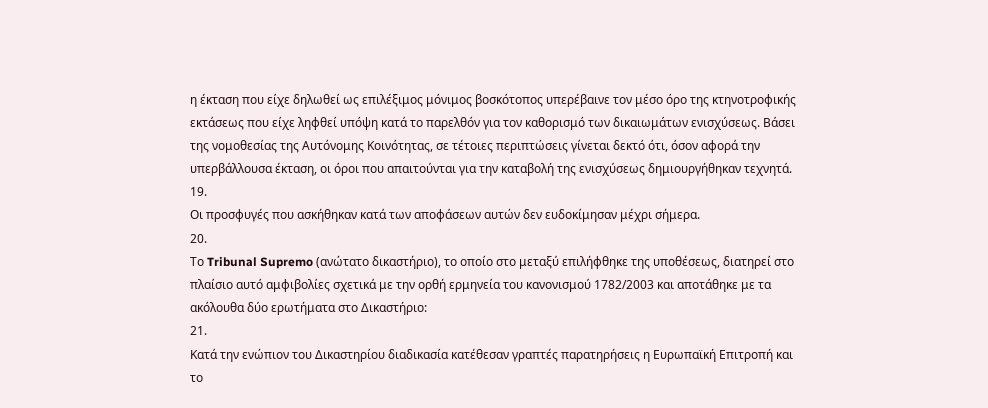η έκταση που είχε δηλωθεί ως επιλέξιμος μόνιμος βοσκότοπος υπερέβαινε τον μέσο όρο της κτηνοτροφικής εκτάσεως που είχε ληφθεί υπόψη κατά το παρελθόν για τον καθορισμό των δικαιωμάτων ενισχύσεως. Βάσει της νομοθεσίας της Αυτόνομης Κοινότητας, σε τέτοιες περιπτώσεις γίνεται δεκτό ότι, όσον αφορά την υπερβάλλουσα έκταση, οι όροι που απαιτούνται για την καταβολή της ενισχύσεως δημιουργήθηκαν τεχνητά.
19.
Οι προσφυγές που ασκήθηκαν κατά των αποφάσεων αυτών δεν ευδοκίμησαν μέχρι σήμερα.
20.
Το Tribunal Supremo (ανώτατο δικαστήριο), το οποίο στο μεταξύ επιλήφθηκε της υποθέσεως, διατηρεί στο πλαίσιο αυτό αμφιβολίες σχετικά με την ορθή ερμηνεία του κανονισμού 1782/2003 και αποτάθηκε με τα ακόλουθα δύο ερωτήματα στο Δικαστήριο:
21.
Κατά την ενώπιον του Δικαστηρίου διαδικασία κατέθεσαν γραπτές παρατηρήσεις η Ευρωπαϊκή Επιτροπή και το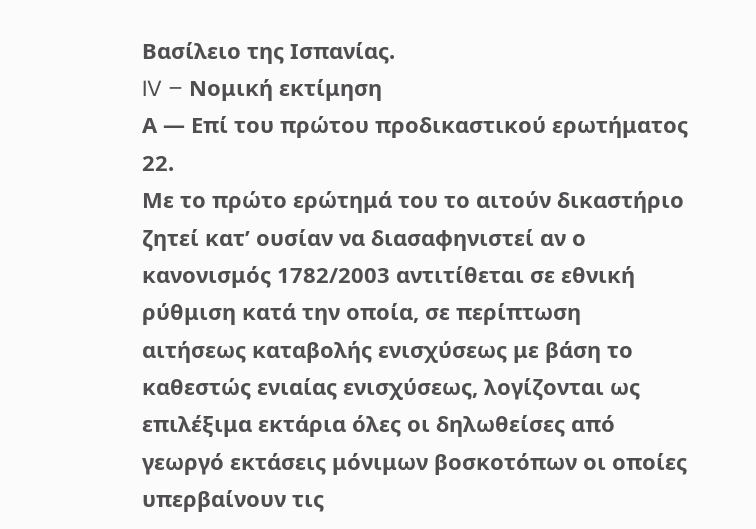Βασίλειο της Ισπανίας.
IV – Νομική εκτίμηση
Α — Επί του πρώτου προδικαστικού ερωτήματος
22.
Με το πρώτο ερώτημά του το αιτούν δικαστήριο ζητεί κατ’ ουσίαν να διασαφηνιστεί αν ο κανονισμός 1782/2003 αντιτίθεται σε εθνική ρύθμιση κατά την οποία, σε περίπτωση αιτήσεως καταβολής ενισχύσεως με βάση το καθεστώς ενιαίας ενισχύσεως, λογίζονται ως επιλέξιμα εκτάρια όλες οι δηλωθείσες από γεωργό εκτάσεις μόνιμων βοσκοτόπων οι οποίες υπερβαίνουν τις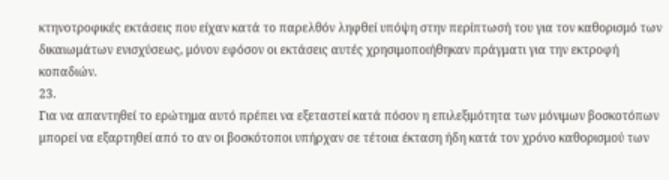κτηνοτροφικές εκτάσεις που είχαν κατά το παρελθόν ληφθεί υπόψη στην περίπτωσή του για τον καθορισμό των δικαιωμάτων ενισχύσεως, μόνον εφόσον οι εκτάσεις αυτές χρησιμοποιήθηκαν πράγματι για την εκτροφή κοπαδιών.
23.
Για να απαντηθεί το ερώτημα αυτό πρέπει να εξεταστεί κατά πόσον η επιλεξιμότητα των μόνιμων βοσκοτόπων μπορεί να εξαρτηθεί από το αν οι βοσκότοποι υπήρχαν σε τέτοια έκταση ήδη κατά τον χρόνο καθορισμού των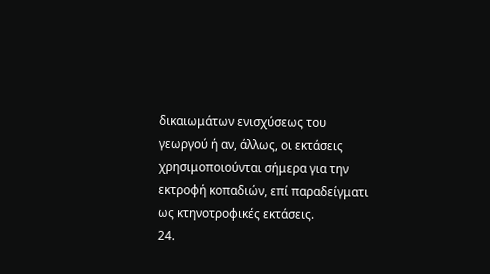δικαιωμάτων ενισχύσεως του γεωργού ή αν, άλλως, οι εκτάσεις χρησιμοποιούνται σήμερα για την εκτροφή κοπαδιών, επί παραδείγματι ως κτηνοτροφικές εκτάσεις.
24.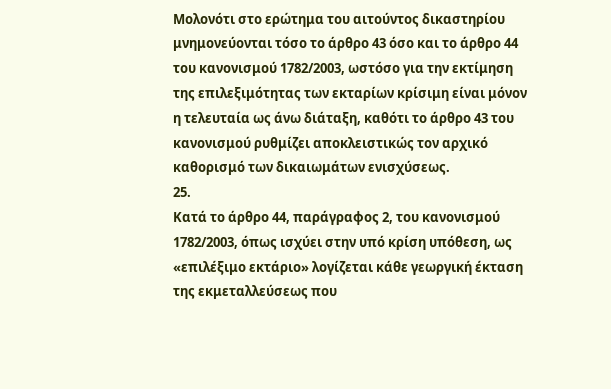Μολονότι στο ερώτημα του αιτούντος δικαστηρίου μνημονεύονται τόσο το άρθρο 43 όσο και το άρθρο 44 του κανονισμού 1782/2003, ωστόσο για την εκτίμηση της επιλεξιμότητας των εκταρίων κρίσιμη είναι μόνον η τελευταία ως άνω διάταξη, καθότι το άρθρο 43 του κανονισμού ρυθμίζει αποκλειστικώς τον αρχικό καθορισμό των δικαιωμάτων ενισχύσεως.
25.
Κατά το άρθρο 44, παράγραφος 2, του κανονισμού 1782/2003, όπως ισχύει στην υπό κρίση υπόθεση, ως «επιλέξιμο εκτάριο» λογίζεται κάθε γεωργική έκταση της εκμεταλλεύσεως που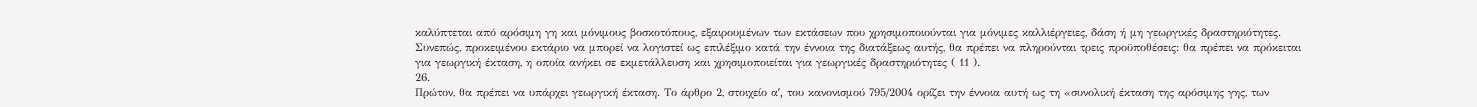καλύπτεται από αρόσιμη γη και μόνιμους βοσκοτόπους, εξαιρουμένων των εκτάσεων που χρησιμοποιούνται για μόνιμες καλλιέργειες, δάση ή μη γεωργικές δραστηριότητες. Συνεπώς, προκειμένου εκτάριο να μπορεί να λογιστεί ως επιλέξιμο κατά την έννοια της διατάξεως αυτής, θα πρέπει να πληρούνται τρεις προϋποθέσεις: θα πρέπει να πρόκειται για γεωργική έκταση, η οποία ανήκει σε εκμετάλλευση και χρησιμοποιείται για γεωργικές δραστηριότητες ( 11 ).
26.
Πρώτον, θα πρέπει να υπάρχει γεωργική έκταση. Το άρθρο 2, στοιχείο αʹ, του κανονισμού 795/2004 ορίζει την έννοια αυτή ως τη «συνολική έκταση της αρόσιμης γης, των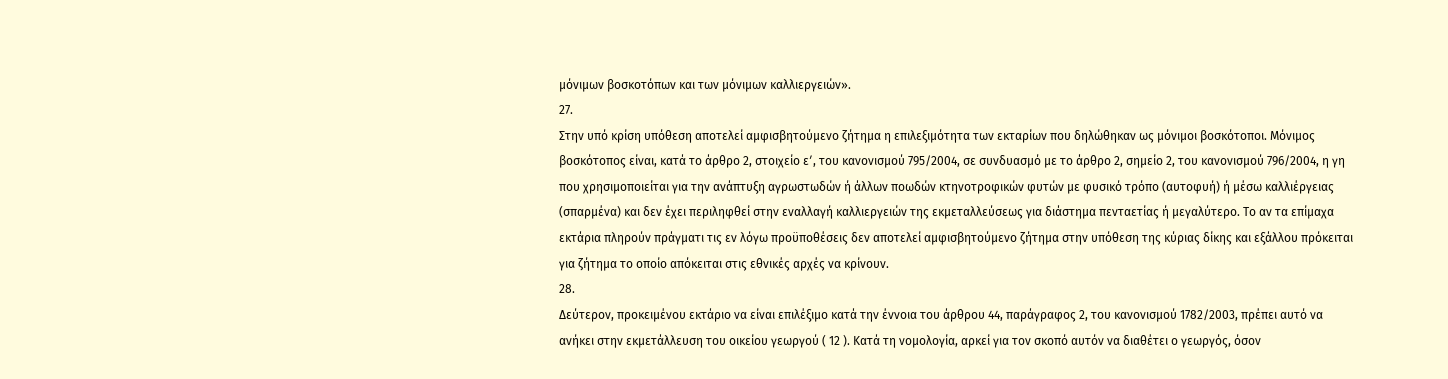μόνιμων βοσκοτόπων και των μόνιμων καλλιεργειών».
27.
Στην υπό κρίση υπόθεση αποτελεί αμφισβητούμενο ζήτημα η επιλεξιμότητα των εκταρίων που δηλώθηκαν ως μόνιμοι βοσκότοποι. Μόνιμος βοσκότοπος είναι, κατά το άρθρο 2, στοιχείο εʹ, του κανονισμού 795/2004, σε συνδυασμό με το άρθρο 2, σημείο 2, του κανονισμού 796/2004, η γη που χρησιμοποιείται για την ανάπτυξη αγρωστωδών ή άλλων ποωδών κτηνοτροφικών φυτών με φυσικό τρόπο (αυτοφυή) ή μέσω καλλιέργειας (σπαρμένα) και δεν έχει περιληφθεί στην εναλλαγή καλλιεργειών της εκμεταλλεύσεως για διάστημα πενταετίας ή μεγαλύτερο. Το αν τα επίμαχα εκτάρια πληρούν πράγματι τις εν λόγω προϋποθέσεις δεν αποτελεί αμφισβητούμενο ζήτημα στην υπόθεση της κύριας δίκης και εξάλλου πρόκειται για ζήτημα το οποίο απόκειται στις εθνικές αρχές να κρίνουν.
28.
Δεύτερον, προκειμένου εκτάριο να είναι επιλέξιμο κατά την έννοια του άρθρου 44, παράγραφος 2, του κανονισμού 1782/2003, πρέπει αυτό να ανήκει στην εκμετάλλευση του οικείου γεωργού ( 12 ). Κατά τη νομολογία, αρκεί για τον σκοπό αυτόν να διαθέτει ο γεωργός, όσον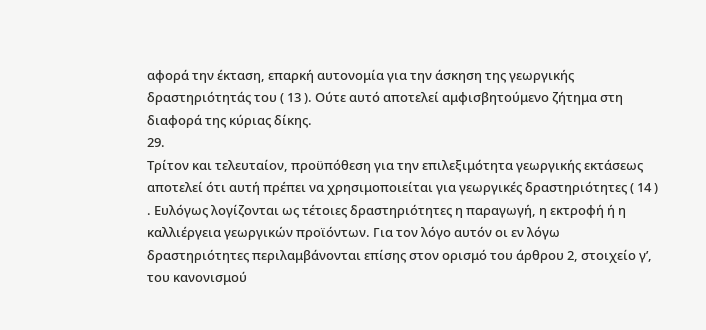αφορά την έκταση, επαρκή αυτονομία για την άσκηση της γεωργικής δραστηριότητάς του ( 13 ). Ούτε αυτό αποτελεί αμφισβητούμενο ζήτημα στη διαφορά της κύριας δίκης.
29.
Τρίτον και τελευταίον, προϋπόθεση για την επιλεξιμότητα γεωργικής εκτάσεως αποτελεί ότι αυτή πρέπει να χρησιμοποιείται για γεωργικές δραστηριότητες ( 14 ) . Ευλόγως λογίζονται ως τέτοιες δραστηριότητες η παραγωγή, η εκτροφή ή η καλλιέργεια γεωργικών προϊόντων. Για τον λόγο αυτόν οι εν λόγω δραστηριότητες περιλαμβάνονται επίσης στον ορισμό του άρθρου 2, στοιχείο γʹ, του κανονισμού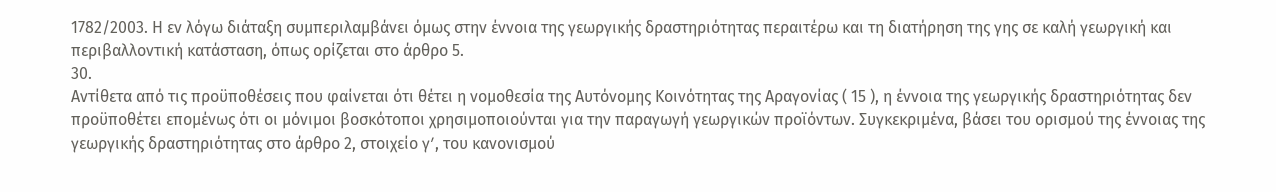1782/2003. Η εν λόγω διάταξη συμπεριλαμβάνει όμως στην έννοια της γεωργικής δραστηριότητας περαιτέρω και τη διατήρηση της γης σε καλή γεωργική και περιβαλλοντική κατάσταση, όπως ορίζεται στο άρθρο 5.
30.
Αντίθετα από τις προϋποθέσεις που φαίνεται ότι θέτει η νομοθεσία της Αυτόνομης Κοινότητας της Αραγονίας ( 15 ), η έννοια της γεωργικής δραστηριότητας δεν προϋποθέτει επομένως ότι οι μόνιμοι βοσκότοποι χρησιμοποιούνται για την παραγωγή γεωργικών προϊόντων. Συγκεκριμένα, βάσει του ορισμού της έννοιας της γεωργικής δραστηριότητας στο άρθρο 2, στοιχείο γʹ, του κανονισμού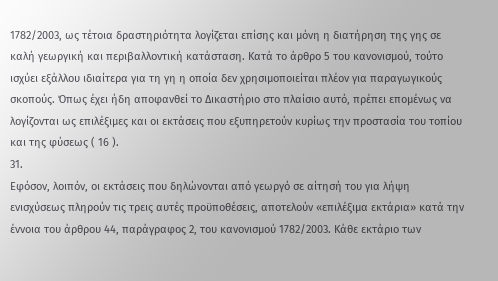1782/2003, ως τέτοια δραστηριότητα λογίζεται επίσης και μόνη η διατήρηση της γης σε καλή γεωργική και περιβαλλοντική κατάσταση. Κατά το άρθρο 5 του κανονισμού, τούτο ισχύει εξάλλου ιδιαίτερα για τη γη η οποία δεν χρησιμοποιείται πλέον για παραγωγικούς σκοπούς. Όπως έχει ήδη αποφανθεί το Δικαστήριο στο πλαίσιο αυτό, πρέπει επομένως να λογίζονται ως επιλέξιμες και οι εκτάσεις που εξυπηρετούν κυρίως την προστασία του τοπίου και της φύσεως ( 16 ).
31.
Εφόσον, λοιπόν, οι εκτάσεις που δηλώνονται από γεωργό σε αίτησή του για λήψη ενισχύσεως πληρούν τις τρεις αυτές προϋποθέσεις, αποτελούν «επιλέξιμα εκτάρια» κατά την έννοια του άρθρου 44, παράγραφος 2, του κανονισμού 1782/2003. Κάθε εκτάριο των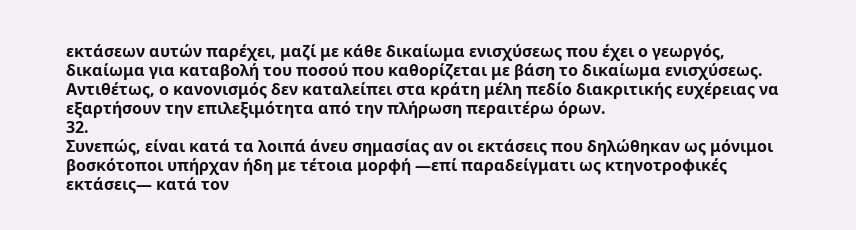εκτάσεων αυτών παρέχει, μαζί με κάθε δικαίωμα ενισχύσεως που έχει ο γεωργός, δικαίωμα για καταβολή του ποσού που καθορίζεται με βάση το δικαίωμα ενισχύσεως. Αντιθέτως, ο κανονισμός δεν καταλείπει στα κράτη μέλη πεδίο διακριτικής ευχέρειας να εξαρτήσουν την επιλεξιμότητα από την πλήρωση περαιτέρω όρων.
32.
Συνεπώς, είναι κατά τα λοιπά άνευ σημασίας αν οι εκτάσεις που δηλώθηκαν ως μόνιμοι βοσκότοποι υπήρχαν ήδη με τέτοια μορφή —επί παραδείγματι ως κτηνοτροφικές εκτάσεις— κατά τον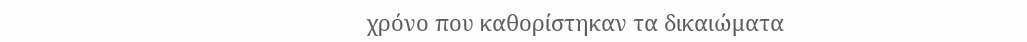χρόνο που καθορίστηκαν τα δικαιώματα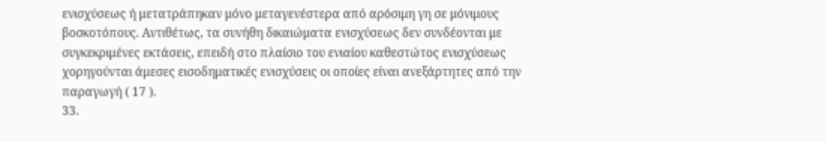ενισχύσεως ή μετατράπηκαν μόνο μεταγενέστερα από αρόσιμη γη σε μόνιμους βοσκοτόπους. Αντιθέτως, τα συνήθη δικαιώματα ενισχύσεως δεν συνδέονται με συγκεκριμένες εκτάσεις, επειδή στο πλαίσιο του ενιαίου καθεστώτος ενισχύσεως χορηγούνται άμεσες εισοδηματικές ενισχύσεις οι οποίες είναι ανεξάρτητες από την παραγωγή ( 17 ).
33.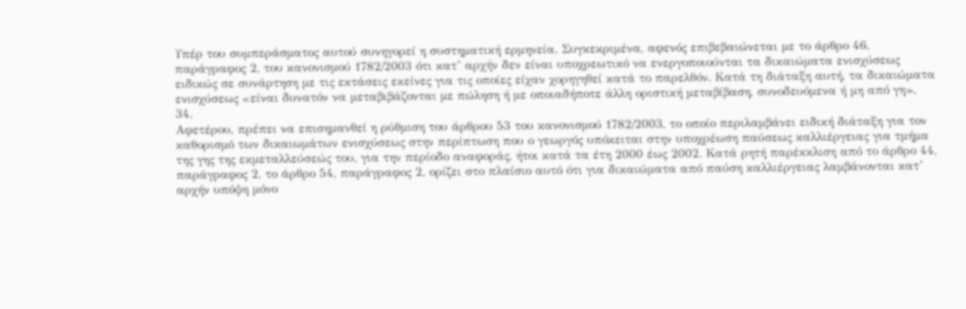Υπέρ του συμπεράσματος αυτού συνηγορεί η συστηματική ερμηνεία. Συγκεκριμένα, αφενός επιβεβαιώνεται με το άρθρο 46, παράγραφος 2, του κανονισμού 1782/2003 ότι κατ’ αρχήν δεν είναι υποχρεωτικό να ενεργοποιούνται τα δικαιώματα ενισχύσεως ειδικώς σε συνάρτηση με τις εκτάσεις εκείνες για τις οποίες είχαν χορηγηθεί κατά το παρελθόν. Κατά τη διάταξη αυτή, τα δικαιώματα ενισχύσεως «είναι δυνατόν να μεταβιβάζονται με πώληση ή με οποιαδήποτε άλλη οριστική μεταβίβαση, συνοδευόμενα ή μη από γη».
34.
Αφετέρου, πρέπει να επισημανθεί η ρύθμιση του άρθρου 53 του κανονισμού 1782/2003, το οποίο περιλαμβάνει ειδική διάταξη για τον καθορισμό των δικαιωμάτων ενισχύσεως στην περίπτωση που ο γεωργός υπόκειται στην υποχρέωση παύσεως καλλιέργειας για τμήμα της γης της εκμεταλλεύσεώς του, για την περίοδο αναφοράς, ήτοι κατά τα έτη 2000 έως 2002. Κατά ρητή παρέκκλιση από το άρθρο 44, παράγραφος 2, το άρθρο 54, παράγραφος 2, ορίζει στο πλαίσιο αυτό ότι για δικαιώματα από παύση καλλιέργειας λαμβάνονται κατ’ αρχήν υπόψη μόνο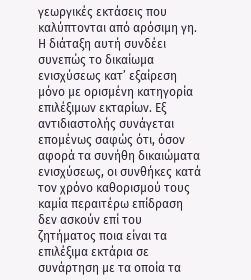γεωργικές εκτάσεις που καλύπτονται από αρόσιμη γη. Η διάταξη αυτή συνδέει συνεπώς το δικαίωμα ενισχύσεως κατ’ εξαίρεση μόνο με ορισμένη κατηγορία επιλέξιμων εκταρίων. Εξ αντιδιαστολής συνάγεται επομένως σαφώς ότι, όσον αφορά τα συνήθη δικαιώματα ενισχύσεως, οι συνθήκες κατά τον χρόνο καθορισμού τους καμία περαιτέρω επίδραση δεν ασκούν επί του ζητήματος ποια είναι τα επιλέξιμα εκτάρια σε συνάρτηση με τα οποία τα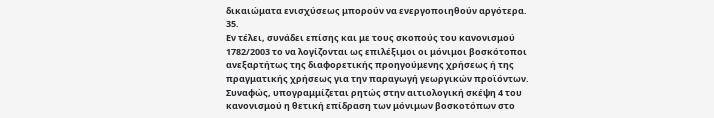δικαιώματα ενισχύσεως μπορούν να ενεργοποιηθούν αργότερα.
35.
Εν τέλει, συνάδει επίσης και με τους σκοπούς του κανονισμού 1782/2003 το να λογίζονται ως επιλέξιμοι οι μόνιμοι βοσκότοποι ανεξαρτήτως της διαφορετικής προηγούμενης χρήσεως ή της πραγματικής χρήσεως για την παραγωγή γεωργικών προϊόντων. Συναφώς, υπογραμμίζεται ρητώς στην αιτιολογική σκέψη 4 του κανονισμού η θετική επίδραση των μόνιμων βοσκοτόπων στο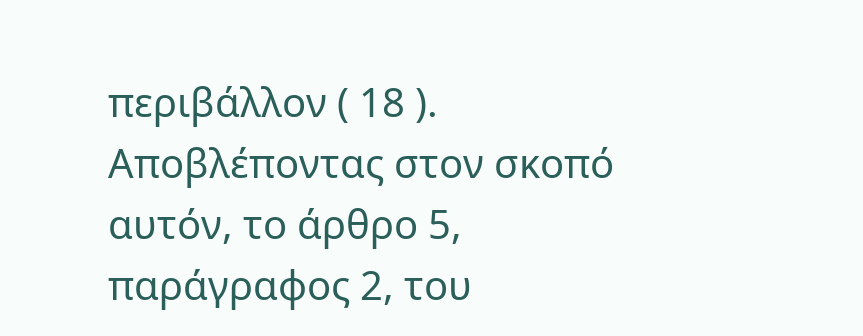περιβάλλον ( 18 ). Αποβλέποντας στον σκοπό αυτόν, το άρθρο 5, παράγραφος 2, του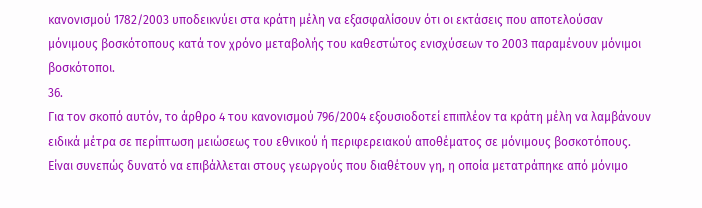κανονισμού 1782/2003 υποδεικνύει στα κράτη μέλη να εξασφαλίσουν ότι οι εκτάσεις που αποτελούσαν μόνιμους βοσκότοπους κατά τον χρόνο μεταβολής του καθεστώτος ενισχύσεων το 2003 παραμένουν μόνιμοι βοσκότοποι.
36.
Για τον σκοπό αυτόν, το άρθρο 4 του κανονισμού 796/2004 εξουσιοδοτεί επιπλέον τα κράτη μέλη να λαμβάνουν ειδικά μέτρα σε περίπτωση μειώσεως του εθνικού ή περιφερειακού αποθέματος σε μόνιμους βοσκοτόπους. Είναι συνεπώς δυνατό να επιβάλλεται στους γεωργούς που διαθέτουν γη, η οποία μετατράπηκε από μόνιμο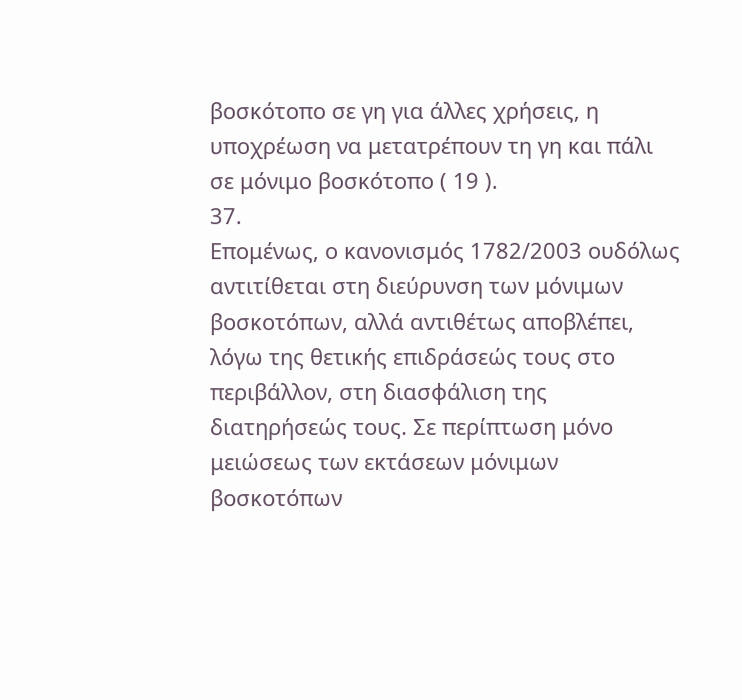βοσκότοπο σε γη για άλλες χρήσεις, η υποχρέωση να μετατρέπουν τη γη και πάλι σε μόνιμο βοσκότοπο ( 19 ).
37.
Επομένως, ο κανονισμός 1782/2003 ουδόλως αντιτίθεται στη διεύρυνση των μόνιμων βοσκοτόπων, αλλά αντιθέτως αποβλέπει, λόγω της θετικής επιδράσεώς τους στο περιβάλλον, στη διασφάλιση της διατηρήσεώς τους. Σε περίπτωση μόνο μειώσεως των εκτάσεων μόνιμων βοσκοτόπων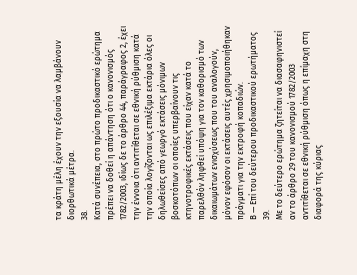τα κράτη μέλη έχουν την εξουσία να λαμβάνουν διορθωτικά μέτρα.
38.
Κατά συνέπεια, στο πρώτο προδικαστικό ερώτημα πρέπει να δοθεί η απάντηση ότι ο κανονισμός 1782/2003, ιδίως δε το άρθρο 44, παράγραφος 2, έχει την έννοια ότι αντιτίθεται σε εθνική ρύθμιση κατά την οποία λογίζονται ως επιλέξιμα εκτάρια όλες οι δηλωθείσες από γεωργό εκτάσεις μόνιμων βοσκοτόπων οι οποίες υπερβαίνουν τις κτηνοτροφικές εκτάσεις που είχαν κατά το παρελθόν ληφθεί υπόψη για τον καθορισμό των δικαιωμάτων ενισχύσεως που του αναλογούν, μόνον εφόσον οι εκτάσεις αυτές χρησιμοποιήθηκαν πράγματι για την εκτροφή κοπαδιών.
Β — Επί του δεύτερου προδικαστικού ερωτήματος
39.
Με το δεύτερο ερώτημα ζητείται να διασαφηνιστεί αν το άρθρο 29 του κανονισμού 1782/2003 αντιτίθεται σε εθνική ρύθμιση όπως η επίμαχη στη διαφορά της κύριας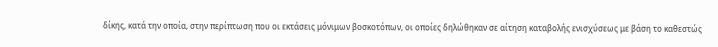δίκης, κατά την οποία, στην περίπτωση που οι εκτάσεις μόνιμων βοσκοτόπων, οι οποίες δηλώθηκαν σε αίτηση καταβολής ενισχύσεως με βάση το καθεστώς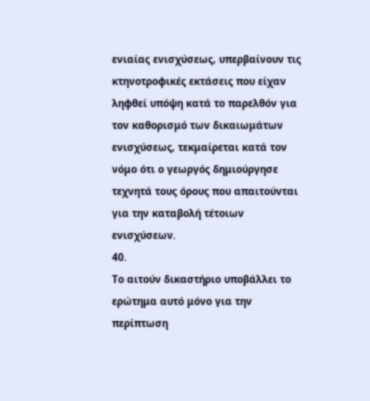ενιαίας ενισχύσεως, υπερβαίνουν τις κτηνοτροφικές εκτάσεις που είχαν ληφθεί υπόψη κατά το παρελθόν για τον καθορισμό των δικαιωμάτων ενισχύσεως, τεκμαίρεται κατά τον νόμο ότι ο γεωργός δημιούργησε τεχνητά τους όρους που απαιτούνται για την καταβολή τέτοιων ενισχύσεων.
40.
Το αιτούν δικαστήριο υποβάλλει το ερώτημα αυτό μόνο για την περίπτωση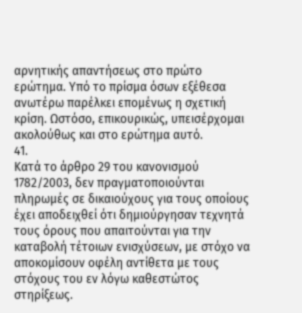αρνητικής απαντήσεως στο πρώτο ερώτημα. Υπό το πρίσμα όσων εξέθεσα ανωτέρω παρέλκει επομένως η σχετική κρίση. Ωστόσο, επικουρικώς, υπεισέρχομαι ακολούθως και στο ερώτημα αυτό.
41.
Κατά το άρθρο 29 του κανονισμού 1782/2003, δεν πραγματοποιούνται πληρωμές σε δικαιούχους για τους οποίους έχει αποδειχθεί ότι δημιούργησαν τεχνητά τους όρους που απαιτούνται για την καταβολή τέτοιων ενισχύσεων, με στόχο να αποκομίσουν οφέλη αντίθετα με τους στόχους του εν λόγω καθεστώτος στηρίξεως.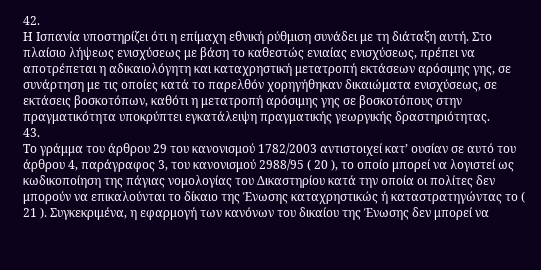42.
Η Ισπανία υποστηρίζει ότι η επίμαχη εθνική ρύθμιση συνάδει με τη διάταξη αυτή. Στο πλαίσιο λήψεως ενισχύσεως με βάση το καθεστώς ενιαίας ενισχύσεως, πρέπει να αποτρέπεται η αδικαιολόγητη και καταχρηστική μετατροπή εκτάσεων αρόσιμης γης, σε συνάρτηση με τις οποίες κατά το παρελθόν χορηγήθηκαν δικαιώματα ενισχύσεως, σε εκτάσεις βοσκοτόπων, καθότι η μετατροπή αρόσιμης γης σε βοσκοτόπους στην πραγματικότητα υποκρύπτει εγκατάλειψη πραγματικής γεωργικής δραστηριότητας.
43.
Το γράμμα του άρθρου 29 του κανονισμού 1782/2003 αντιστοιχεί κατ’ ουσίαν σε αυτό του άρθρου 4, παράγραφος 3, του κανονισμού 2988/95 ( 20 ), το οποίο μπορεί να λογιστεί ως κωδικοποίηση της πάγιας νομολογίας του Δικαστηρίου κατά την οποία οι πολίτες δεν μπορούν να επικαλούνται το δίκαιο της Ένωσης καταχρηστικώς ή καταστρατηγώντας το ( 21 ). Συγκεκριμένα, η εφαρμογή των κανόνων του δικαίου της Ένωσης δεν μπορεί να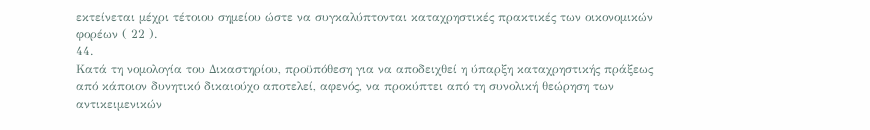εκτείνεται μέχρι τέτοιου σημείου ώστε να συγκαλύπτονται καταχρηστικές πρακτικές των οικονομικών φορέων ( 22 ).
44.
Κατά τη νομολογία του Δικαστηρίου, προϋπόθεση για να αποδειχθεί η ύπαρξη καταχρηστικής πράξεως από κάποιον δυνητικό δικαιούχο αποτελεί, αφενός, να προκύπτει από τη συνολική θεώρηση των αντικειμενικών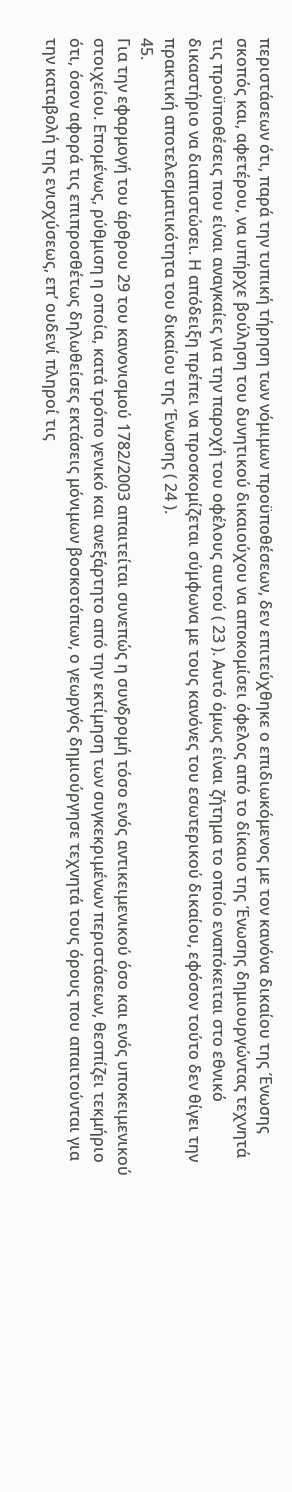περιστάσεων ότι, παρά την τυπική τήρηση των νόμιμων προϋποθέσεων, δεν επιτεύχθηκε ο επιδιωκόμενος με τον κανόνα δικαίου της Ένωσης σκοπός και, αφετέρου, να υπήρχε βούληση του δυνητικού δικαιούχου να αποκομίσει όφελος από το δίκαιο της Ένωσης δημιουργώντας τεχνητά τις προϋποθέσεις που είναι αναγκαίες για την παροχή του οφέλους αυτού ( 23 ). Αυτό όμως είναι ζήτημα το οποίο εναπόκειται στο εθνικό δικαστήριο να διαπιστώσει. Η απόδειξη πρέπει να προσκομίζεται σύμφωνα με τους κανόνες του εσωτερικού δικαίου, εφόσον τούτο δεν θίγει την πρακτική αποτελεσματικότητα του δικαίου της Ένωσης ( 24 ).
45.
Για την εφαρμογή του άρθρου 29 του κανονισμού 1782/2003 απαιτείται συνεπώς η συνδρομή τόσο ενός αντικειμενικού όσο και ενός υποκειμενικού στοιχείου. Επομένως, ρύθμιση η οποία, κατά τρόπο γενικό και ανεξάρτητο από την εκτίμηση των συγκεκριμένων περιστάσεων, θεσπίζει τεκμήριο ότι, όσον αφορά τις επιπροσθέτως δηλωθείσες εκτάσεις μόνιμων βοσκοτόπων, ο γεωργός δημιούργησε τεχνητά τους όρους που απαιτούνται για την καταβολή της ενισχύσεως, επ’ ουδενί πληροί τις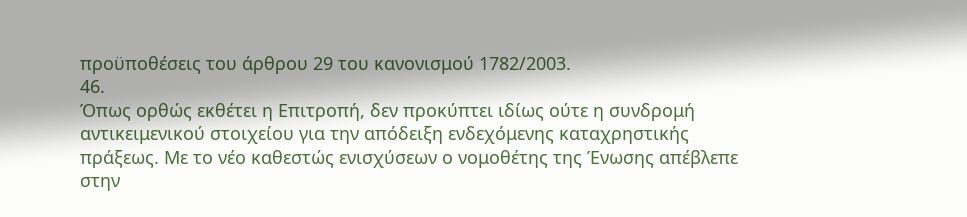προϋποθέσεις του άρθρου 29 του κανονισμού 1782/2003.
46.
Όπως ορθώς εκθέτει η Επιτροπή, δεν προκύπτει ιδίως ούτε η συνδρομή αντικειμενικού στοιχείου για την απόδειξη ενδεχόμενης καταχρηστικής πράξεως. Με το νέο καθεστώς ενισχύσεων ο νομοθέτης της Ένωσης απέβλεπε στην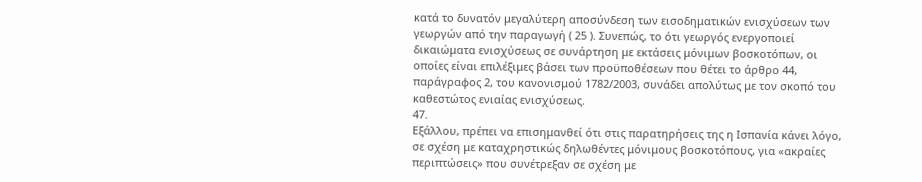κατά το δυνατόν μεγαλύτερη αποσύνδεση των εισοδηματικών ενισχύσεων των γεωργών από την παραγωγή ( 25 ). Συνεπώς, το ότι γεωργός ενεργοποιεί δικαιώματα ενισχύσεως σε συνάρτηση με εκτάσεις μόνιμων βοσκοτόπων, οι οποίες είναι επιλέξιμες βάσει των προϋποθέσεων που θέτει το άρθρο 44, παράγραφος 2, του κανονισμού 1782/2003, συνάδει απολύτως με τον σκοπό του καθεστώτος ενιαίας ενισχύσεως.
47.
Εξάλλου, πρέπει να επισημανθεί ότι στις παρατηρήσεις της η Ισπανία κάνει λόγο, σε σχέση με καταχρηστικώς δηλωθέντες μόνιμους βοσκοτόπους, για «ακραίες περιπτώσεις» που συνέτρεξαν σε σχέση με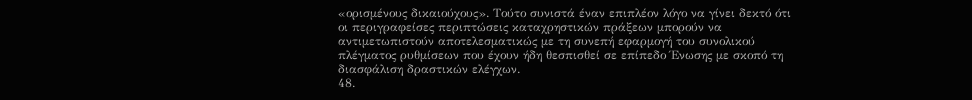«ορισμένους δικαιούχους». Τούτο συνιστά έναν επιπλέον λόγο να γίνει δεκτό ότι οι περιγραφείσες περιπτώσεις καταχρηστικών πράξεων μπορούν να αντιμετωπιστούν αποτελεσματικώς με τη συνεπή εφαρμογή του συνολικού πλέγματος ρυθμίσεων που έχουν ήδη θεσπισθεί σε επίπεδο Ένωσης με σκοπό τη διασφάλιση δραστικών ελέγχων.
48.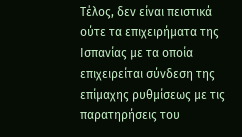Τέλος, δεν είναι πειστικά ούτε τα επιχειρήματα της Ισπανίας με τα οποία επιχειρείται σύνδεση της επίμαχης ρυθμίσεως με τις παρατηρήσεις του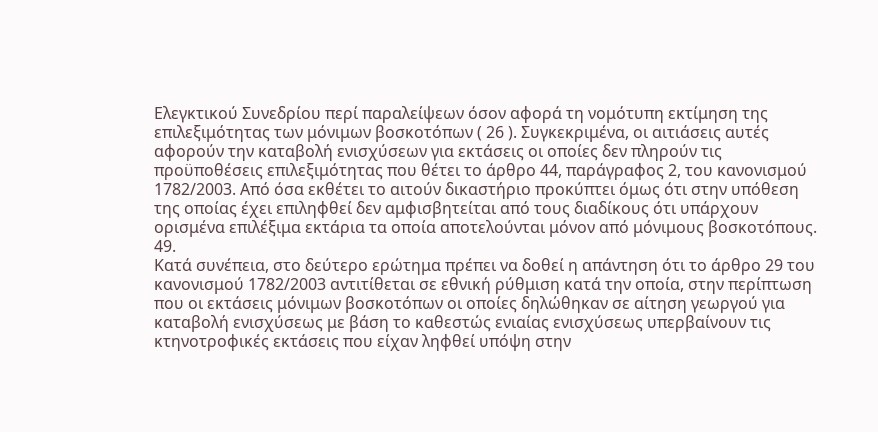Ελεγκτικού Συνεδρίου περί παραλείψεων όσον αφορά τη νομότυπη εκτίμηση της επιλεξιμότητας των μόνιμων βοσκοτόπων ( 26 ). Συγκεκριμένα, οι αιτιάσεις αυτές αφορούν την καταβολή ενισχύσεων για εκτάσεις οι οποίες δεν πληρούν τις προϋποθέσεις επιλεξιμότητας που θέτει το άρθρο 44, παράγραφος 2, του κανονισμού 1782/2003. Από όσα εκθέτει το αιτούν δικαστήριο προκύπτει όμως ότι στην υπόθεση της οποίας έχει επιληφθεί δεν αμφισβητείται από τους διαδίκους ότι υπάρχουν ορισμένα επιλέξιμα εκτάρια τα οποία αποτελούνται μόνον από μόνιμους βοσκοτόπους.
49.
Κατά συνέπεια, στο δεύτερο ερώτημα πρέπει να δοθεί η απάντηση ότι το άρθρο 29 του κανονισμού 1782/2003 αντιτίθεται σε εθνική ρύθμιση κατά την οποία, στην περίπτωση που οι εκτάσεις μόνιμων βοσκοτόπων οι οποίες δηλώθηκαν σε αίτηση γεωργού για καταβολή ενισχύσεως με βάση το καθεστώς ενιαίας ενισχύσεως υπερβαίνουν τις κτηνοτροφικές εκτάσεις που είχαν ληφθεί υπόψη στην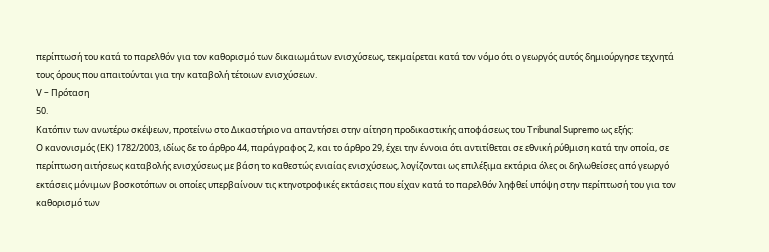περίπτωσή του κατά το παρελθόν για τον καθορισμό των δικαιωμάτων ενισχύσεως, τεκμαίρεται κατά τον νόμο ότι ο γεωργός αυτός δημιούργησε τεχνητά τους όρους που απαιτούνται για την καταβολή τέτοιων ενισχύσεων.
V – Πρόταση
50.
Κατόπιν των ανωτέρω σκέψεων, προτείνω στο Δικαστήριο να απαντήσει στην αίτηση προδικαστικής αποφάσεως του Tribunal Supremo ως εξής:
Ο κανονισμός (ΕΚ) 1782/2003, ιδίως δε το άρθρο 44, παράγραφος 2, και το άρθρο 29, έχει την έννοια ότι αντιτίθεται σε εθνική ρύθμιση κατά την οποία, σε περίπτωση αιτήσεως καταβολής ενισχύσεως με βάση το καθεστώς ενιαίας ενισχύσεως, λογίζονται ως επιλέξιμα εκτάρια όλες οι δηλωθείσες από γεωργό εκτάσεις μόνιμων βοσκοτόπων οι οποίες υπερβαίνουν τις κτηνοτροφικές εκτάσεις που είχαν κατά το παρελθόν ληφθεί υπόψη στην περίπτωσή του για τον καθορισμό των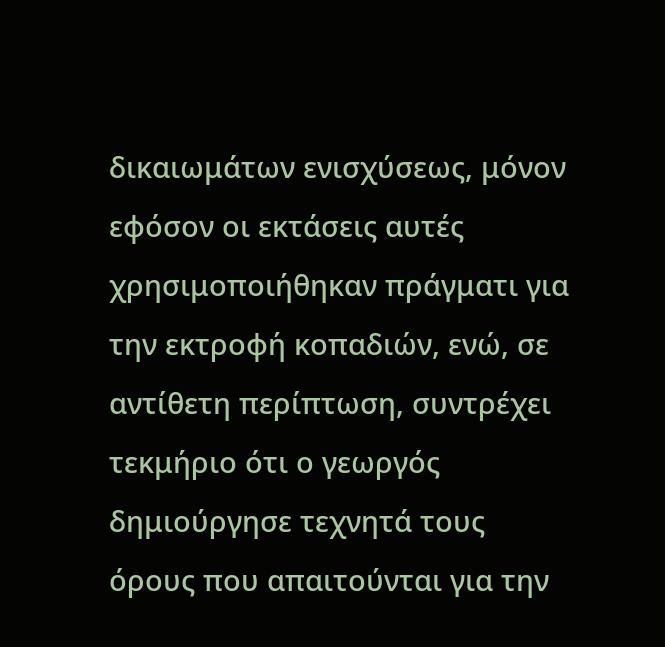δικαιωμάτων ενισχύσεως, μόνον εφόσον οι εκτάσεις αυτές χρησιμοποιήθηκαν πράγματι για την εκτροφή κοπαδιών, ενώ, σε αντίθετη περίπτωση, συντρέχει τεκμήριο ότι ο γεωργός δημιούργησε τεχνητά τους όρους που απαιτούνται για την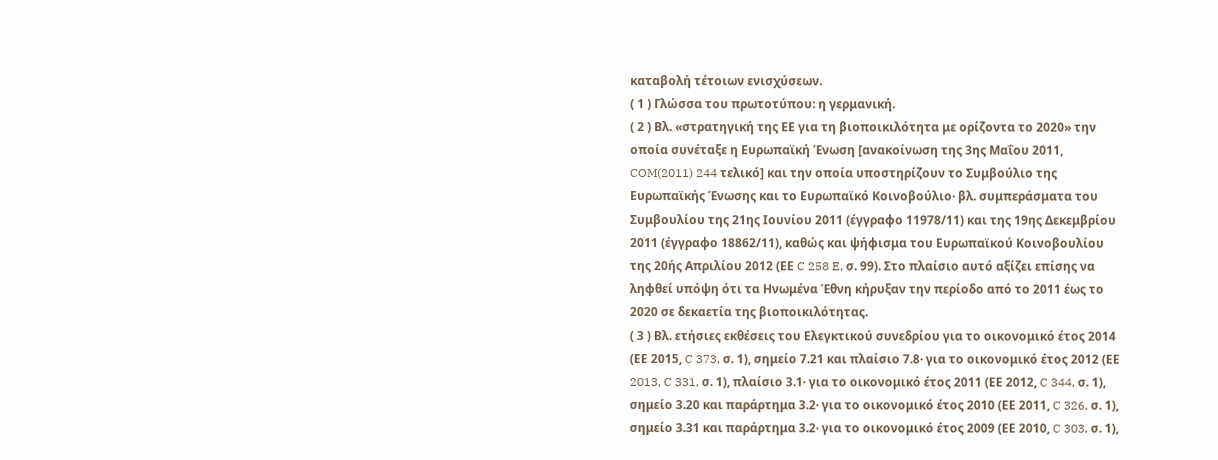καταβολή τέτοιων ενισχύσεων.
( 1 ) Γλώσσα του πρωτοτύπου: η γερμανική.
( 2 ) Βλ. «στρατηγική της ΕΕ για τη βιοποικιλότητα με ορίζοντα το 2020» την οποία συνέταξε η Ευρωπαϊκή Ένωση [ανακοίνωση της 3ης Μαΐου 2011, COM(2011) 244 τελικό] και την οποία υποστηρίζουν το Συμβούλιο της Ευρωπαϊκής Ένωσης και το Ευρωπαϊκό Κοινοβούλιο· βλ. συμπεράσματα του Συμβουλίου της 21ης Ιουνίου 2011 (έγγραφο 11978/11) και της 19ης Δεκεμβρίου 2011 (έγγραφο 18862/11), καθώς και ψήφισμα του Ευρωπαϊκού Κοινοβουλίου της 20ής Απριλίου 2012 (ΕΕ C 258 E, σ. 99). Στο πλαίσιο αυτό αξίζει επίσης να ληφθεί υπόψη ότι τα Ηνωμένα Έθνη κήρυξαν την περίοδο από το 2011 έως το 2020 σε δεκαετία της βιοποικιλότητας.
( 3 ) Βλ. ετήσιες εκθέσεις του Ελεγκτικού συνεδρίου για το οικονομικό έτος 2014 (ΕΕ 2015, C 373, σ. 1), σημείο 7.21 και πλαίσιο 7.8· για το οικονομικό έτος 2012 (ΕΕ 2013, C 331, σ. 1), πλαίσιο 3.1· για το οικονομικό έτος 2011 (ΕΕ 2012, C 344, σ. 1), σημείο 3.20 και παράρτημα 3.2· για το οικονομικό έτος 2010 (ΕΕ 2011, C 326, σ. 1), σημείο 3.31 και παράρτημα 3.2· για το οικονομικό έτος 2009 (ΕΕ 2010, C 303, σ. 1),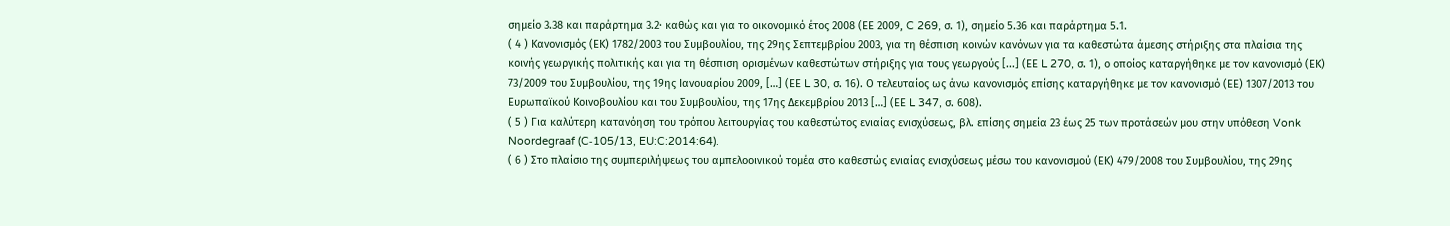σημείο 3.38 και παράρτημα 3.2· καθώς και για το οικονομικό έτος 2008 (ΕΕ 2009, C 269, σ. 1), σημείο 5.36 και παράρτημα 5.1.
( 4 ) Κανονισμός (ΕΚ) 1782/2003 του Συμβουλίου, της 29ης Σεπτεμβρίου 2003, για τη θέσπιση κοινών κανόνων για τα καθεστώτα άμεσης στήριξης στα πλαίσια της κοινής γεωργικής πολιτικής και για τη θέσπιση ορισμένων καθεστώτων στήριξης για τους γεωργούς [...] (ΕΕ L 270, σ. 1), ο οποίος καταργήθηκε με τον κανονισμό (ΕΚ) 73/2009 του Συμβουλίου, της 19ης Ιανουαρίου 2009, […] (ΕΕ L 30, σ. 16). Ο τελευταίος ως άνω κανονισμός επίσης καταργήθηκε με τον κανονισμό (ΕΕ) 1307/2013 του Ευρωπαϊκού Κοινοβουλίου και του Συμβουλίου, της 17ης Δεκεμβρίου 2013 […] (ΕΕ L 347, σ. 608).
( 5 ) Για καλύτερη κατανόηση του τρόπου λειτουργίας του καθεστώτος ενιαίας ενισχύσεως, βλ. επίσης σημεία 23 έως 25 των προτάσεών μου στην υπόθεση Vonk Noordegraaf (C‑105/13, EU:C:2014:64).
( 6 ) Στο πλαίσιο της συμπεριλήψεως του αμπελοοινικού τομέα στο καθεστώς ενιαίας ενισχύσεως μέσω του κανονισμού (ΕΚ) 479/2008 του Συμβουλίου, της 29ης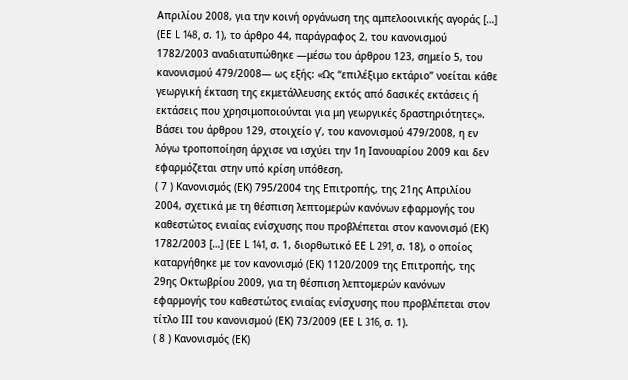Απριλίου 2008, για την κοινή οργάνωση της αμπελοοινικής αγοράς […] (ΕΕ L 148, σ. 1), το άρθρο 44, παράγραφος 2, του κανονισμού 1782/2003 αναδιατυπώθηκε —μέσω του άρθρου 123, σημείο 5, του κανονισμού 479/2008— ως εξής: «Ως “επιλέξιμο εκτάριο” νοείται κάθε γεωργική έκταση της εκμετάλλευσης εκτός από δασικές εκτάσεις ή εκτάσεις που χρησιμοποιούνται για μη γεωργικές δραστηριότητες». Βάσει του άρθρου 129, στοιχείο γʹ, του κανονισμού 479/2008, η εν λόγω τροποποίηση άρχισε να ισχύει την 1η Ιανουαρίου 2009 και δεν εφαρμόζεται στην υπό κρίση υπόθεση.
( 7 ) Κανονισμός (ΕΚ) 795/2004 της Επιτροπής, της 21ης Απριλίου 2004, σχετικά με τη θέσπιση λεπτομερών κανόνων εφαρμογής του καθεστώτος ενιαίας ενίσχυσης που προβλέπεται στον κανονισμό (ΕΚ) 1782/2003 […] (ΕΕ L 141, σ. 1, διορθωτικό ΕΕ L 291, σ. 18), ο οποίος καταργήθηκε με τον κανονισμό (ΕΚ) 1120/2009 της Επιτροπής, της 29ης Οκτωβρίου 2009, για τη θέσπιση λεπτομερών κανόνων εφαρμογής του καθεστώτος ενιαίας ενίσχυσης που προβλέπεται στον τίτλο ΙΙΙ του κανονισμού (ΕΚ) 73/2009 (ΕΕ L 316, σ. 1).
( 8 ) Κανονισμός (ΕΚ)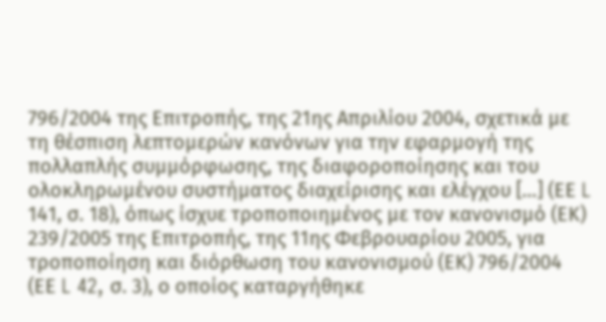796/2004 της Επιτροπής, της 21ης Απριλίου 2004, σχετικά με τη θέσπιση λεπτομερών κανόνων για την εφαρμογή της πολλαπλής συμμόρφωσης, της διαφοροποίησης και του ολοκληρωμένου συστήματος διαχείρισης και ελέγχου […] (ΕΕ L 141, σ. 18), όπως ίσχυε τροποποιημένος με τον κανονισμό (ΕΚ) 239/2005 της Επιτροπής, της 11ης Φεβρουαρίου 2005, για τροποποίηση και διόρθωση του κανονισμού (ΕΚ) 796/2004 (ΕΕ L 42, σ. 3), ο οποίος καταργήθηκε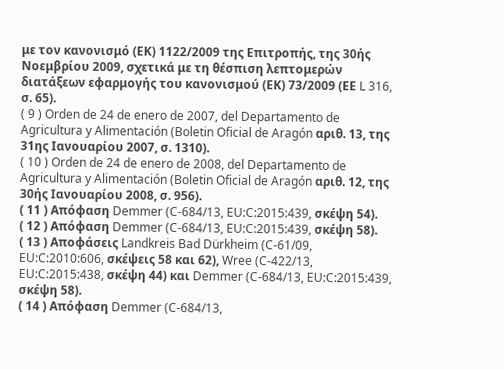με τον κανονισμό (ΕΚ) 1122/2009 της Επιτροπής, της 30ής Νοεμβρίου 2009, σχετικά με τη θέσπιση λεπτομερών διατάξεων εφαρμογής του κανονισμού (ΕΚ) 73/2009 (ΕΕ L 316, σ. 65).
( 9 ) Orden de 24 de enero de 2007, del Departamento de Agricultura y Alimentación (Boletin Oficial de Aragón αριθ. 13, της 31ης Ιανουαρίου 2007, σ. 1310).
( 10 ) Orden de 24 de enero de 2008, del Departamento de Agricultura y Alimentación (Boletin Oficial de Aragón αριθ. 12, της 30ής Ιανουαρίου 2008, σ. 956).
( 11 ) Απόφαση Demmer (C‑684/13, EU:C:2015:439, σκέψη 54).
( 12 ) Απόφαση Demmer (C‑684/13, EU:C:2015:439, σκέψη 58).
( 13 ) Αποφάσεις Landkreis Bad Dürkheim (C‑61/09, EU:C:2010:606, σκέψεις 58 και 62), Wree (C‑422/13, EU:C:2015:438, σκέψη 44) και Demmer (C‑684/13, EU:C:2015:439, σκέψη 58).
( 14 ) Απόφαση Demmer (C‑684/13,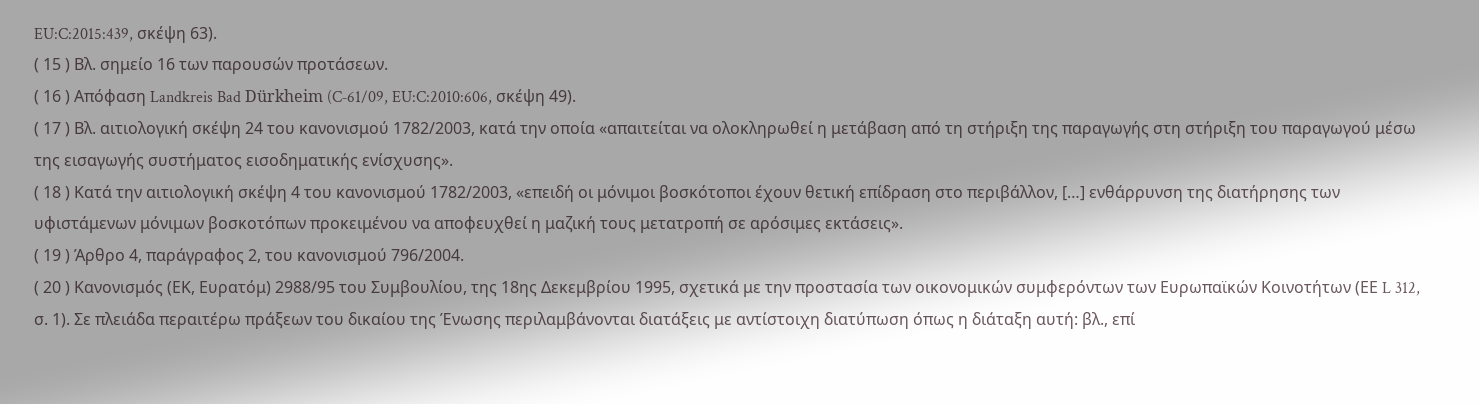EU:C:2015:439, σκέψη 63).
( 15 ) Βλ. σημείο 16 των παρουσών προτάσεων.
( 16 ) Απόφαση Landkreis Bad Dürkheim (C‑61/09, EU:C:2010:606, σκέψη 49).
( 17 ) Βλ. αιτιολογική σκέψη 24 του κανονισμού 1782/2003, κατά την οποία «απαιτείται να ολοκληρωθεί η μετάβαση από τη στήριξη της παραγωγής στη στήριξη του παραγωγού μέσω της εισαγωγής συστήματος εισοδηματικής ενίσχυσης».
( 18 ) Κατά την αιτιολογική σκέψη 4 του κανονισμού 1782/2003, «επειδή οι μόνιμοι βοσκότοποι έχουν θετική επίδραση στο περιβάλλον, […] ενθάρρυνση της διατήρησης των υφιστάμενων μόνιμων βοσκοτόπων προκειμένου να αποφευχθεί η μαζική τους μετατροπή σε αρόσιμες εκτάσεις».
( 19 ) Άρθρο 4, παράγραφος 2, του κανονισμού 796/2004.
( 20 ) Κανονισμός (ΕΚ, Ευρατόμ) 2988/95 του Συμβουλίου, της 18ης Δεκεμβρίου 1995, σχετικά με την προστασία των οικονομικών συμφερόντων των Ευρωπαϊκών Κοινοτήτων (ΕΕ L 312, σ. 1). Σε πλειάδα περαιτέρω πράξεων του δικαίου της Ένωσης περιλαμβάνονται διατάξεις με αντίστοιχη διατύπωση όπως η διάταξη αυτή: βλ., επί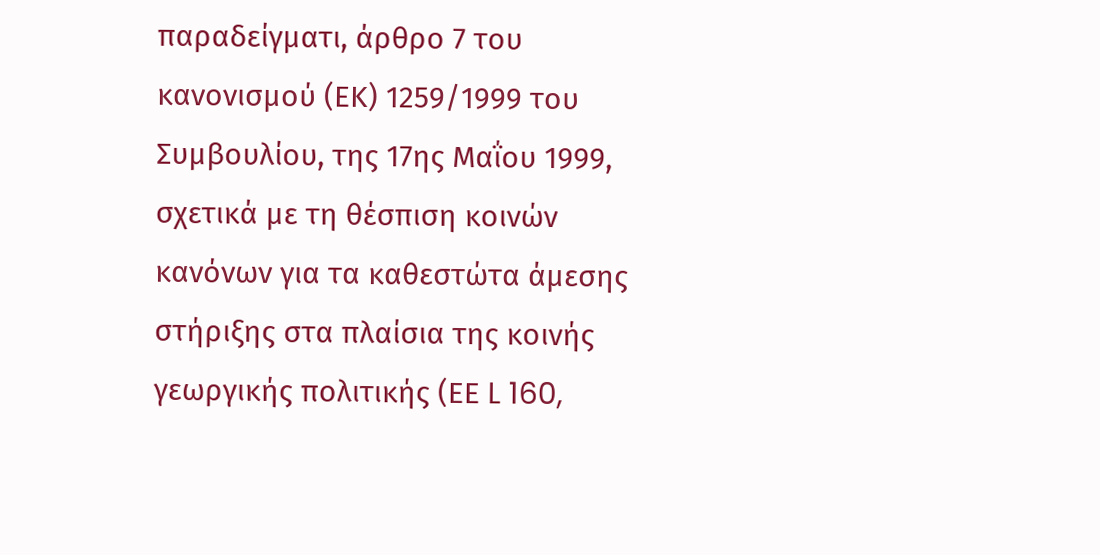παραδείγματι, άρθρο 7 του κανονισμού (ΕΚ) 1259/1999 του Συμβουλίου, της 17ης Μαΐου 1999, σχετικά με τη θέσπιση κοινών κανόνων για τα καθεστώτα άμεσης στήριξης στα πλαίσια της κοινής γεωργικής πολιτικής (ΕΕ L 160,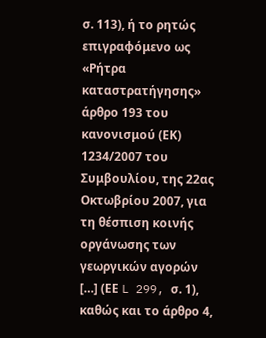σ. 113), ή το ρητώς επιγραφόμενο ως «Ρήτρα καταστρατήγησης» άρθρο 193 του κανονισμού (ΕΚ) 1234/2007 του Συμβουλίου, της 22ας Οκτωβρίου 2007, για τη θέσπιση κοινής οργάνωσης των γεωργικών αγορών […] (ΕΕ L 299, σ. 1), καθώς και το άρθρο 4,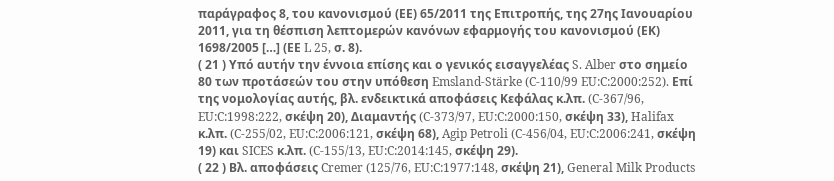παράγραφος 8, του κανονισμού (ΕΕ) 65/2011 της Επιτροπής, της 27ης Ιανουαρίου 2011, για τη θέσπιση λεπτομερών κανόνων εφαρμογής του κανονισμού (ΕΚ) 1698/2005 […] (ΕΕ L 25, σ. 8).
( 21 ) Υπό αυτήν την έννοια επίσης και ο γενικός εισαγγελέας S. Alber στο σημείο 80 των προτάσεών του στην υπόθεση Emsland-Stärke (C-110/99 EU:C:2000:252). Επί της νομολογίας αυτής, βλ. ενδεικτικά αποφάσεις Κεφάλας κ.λπ. (C‑367/96, EU:C:1998:222, σκέψη 20), Διαμαντής (C‑373/97, EU:C:2000:150, σκέψη 33), Halifax κ.λπ. (C‑255/02, EU:C:2006:121, σκέψη 68), Agip Petroli (C‑456/04, EU:C:2006:241, σκέψη 19) και SICES κ.λπ. (C‑155/13, EU:C:2014:145, σκέψη 29).
( 22 ) Βλ. αποφάσεις Cremer (125/76, EU:C:1977:148, σκέψη 21), General Milk Products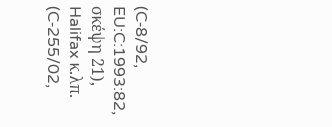(C‑8/92, EU:C:1993:82, σκέψη 21), Halifax κ.λπ. (C‑255/02,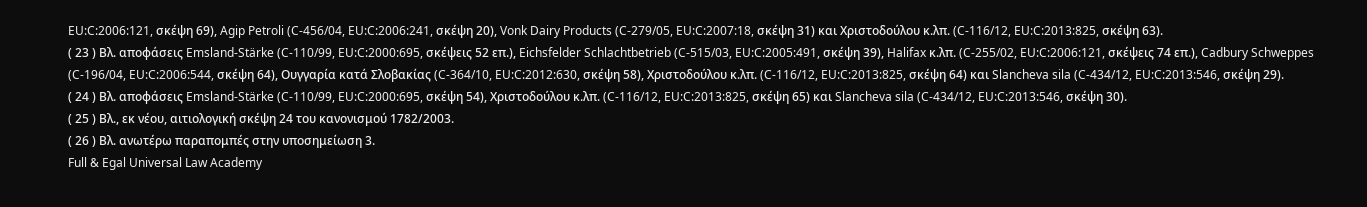EU:C:2006:121, σκέψη 69), Agip Petroli (C‑456/04, EU:C:2006:241, σκέψη 20), Vonk Dairy Products (C‑279/05, EU:C:2007:18, σκέψη 31) και Χριστοδούλου κ.λπ. (C‑116/12, EU:C:2013:825, σκέψη 63).
( 23 ) Βλ. αποφάσεις Emsland-Stärke (C‑110/99, EU:C:2000:695, σκέψεις 52 επ.), Eichsfelder Schlachtbetrieb (C‑515/03, EU:C:2005:491, σκέψη 39), Halifax κ.λπ. (C‑255/02, EU:C:2006:121, σκέψεις 74 επ.), Cadbury Schweppes (C‑196/04, EU:C:2006:544, σκέψη 64), Ουγγαρία κατά Σλοβακίας (C‑364/10, EU:C:2012:630, σκέψη 58), Χριστοδούλου κ.λπ. (C‑116/12, EU:C:2013:825, σκέψη 64) και Slancheva sila (C‑434/12, EU:C:2013:546, σκέψη 29).
( 24 ) Βλ. αποφάσεις Emsland-Stärke (C‑110/99, EU:C:2000:695, σκέψη 54), Χριστοδούλου κ.λπ. (C‑116/12, EU:C:2013:825, σκέψη 65) και Slancheva sila (C‑434/12, EU:C:2013:546, σκέψη 30).
( 25 ) Βλ., εκ νέου, αιτιολογική σκέψη 24 του κανονισμού 1782/2003.
( 26 ) Βλ. ανωτέρω παραπομπές στην υποσημείωση 3.
Full & Egal Universal Law Academy